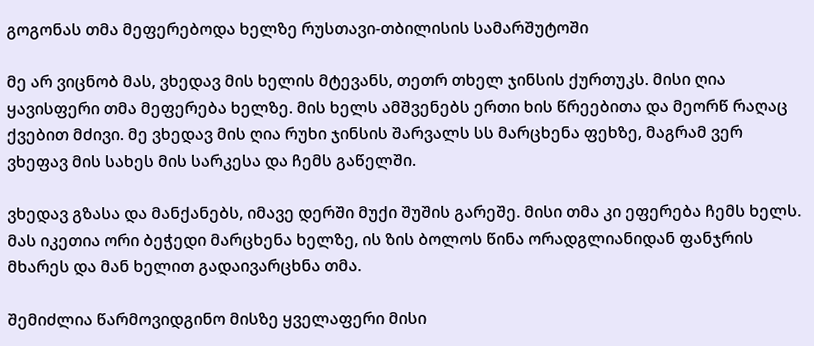გოგონას თმა მეფერებოდა ხელზე რუსთავი-თბილისის სამარშუტოში

მე არ ვიცნობ მას, ვხედავ მის ხელის მტევანს, თეთრ თხელ ჯინსის ქურთუკს. მისი ღია ყავისფერი თმა მეფერება ხელზე. მის ხელს ამშვენებს ერთი ხის წრეებითა და მეორწ რაღაც ქვებით მძივი. მე ვხედავ მის ღია რუხი ჯინსის შარვალს სს მარცხენა ფეხზე, მაგრამ ვერ ვხეფავ მის სახეს მის სარკესა და ჩემს გაწელში.

ვხედავ გზასა და მანქანებს, იმავე დერში მუქი შუშის გარეშე. მისი თმა კი ეფერება ჩემს ხელს. მას იკეთია ორი ბეჭედი მარცხენა ხელზე, ის ზის ბოლოს წინა ორადგლიანიდან ფანჯრის მხარეს და მან ხელით გადაივარცხნა თმა.

შემიძლია წარმოვიდგინო მისზე ყველაფერი მისი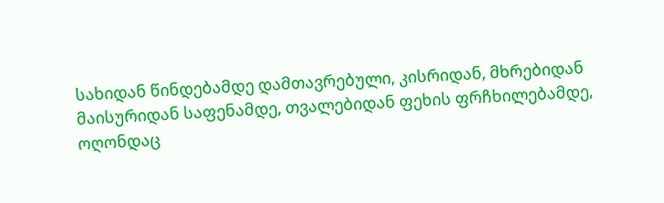სახიდან წინდებამდე დამთავრებული, კისრიდან, მხრებიდან მაისურიდან საფენამდე, თვალებიდან ფეხის ფრჩხილებამდე, ოღონდაც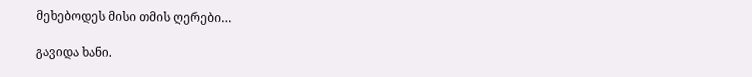მეხებოდეს მისი თმის ღერები…

გავიდა ხანი.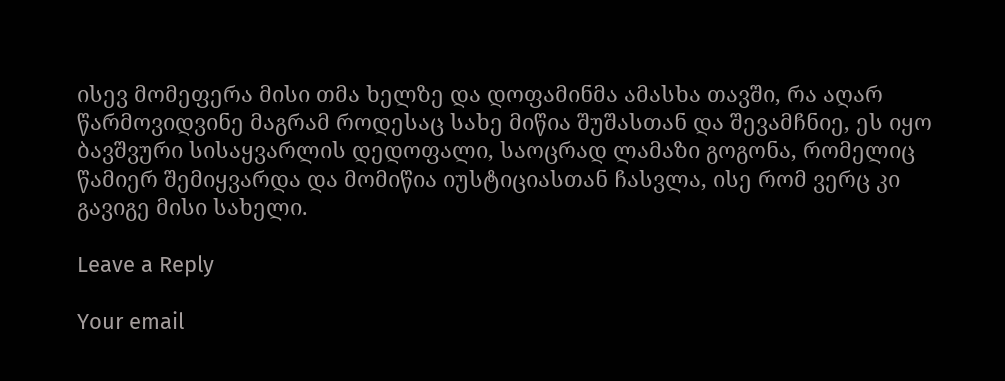ისევ მომეფერა მისი თმა ხელზე და დოფამინმა ამასხა თავში, რა აღარ წარმოვიდვინე მაგრამ როდესაც სახე მიწია შუშასთან და შევამჩნიე, ეს იყო ბავშვური სისაყვარლის დედოფალი, საოცრად ლამაზი გოგონა, რომელიც წამიერ შემიყვარდა და მომიწია იუსტიციასთან ჩასვლა, ისე რომ ვერც კი გავიგე მისი სახელი.

Leave a Reply

Your email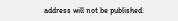address will not be published.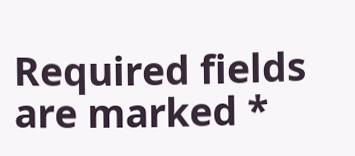Required fields are marked *